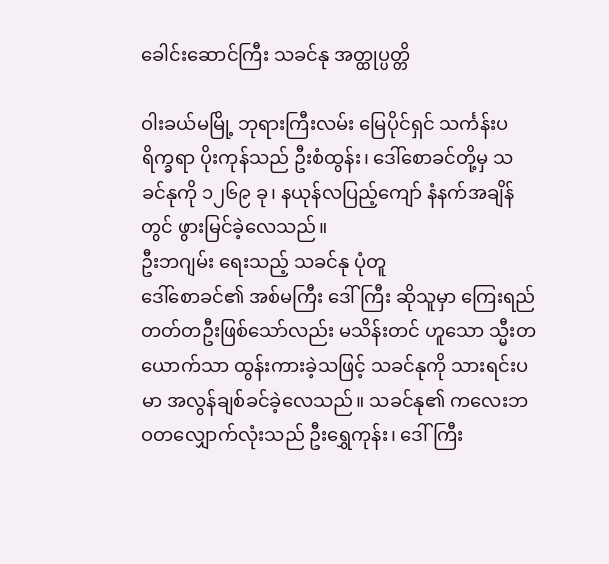ခေါင်းဆောင်ကြီး သခင်နု အတ္ထုပ္ပတ္တိ

ဝါးခယ်မမြို့ ဘုရားကြီးလမ်း မြေပိုင်ရှင် သင်္ကန်းပရိက္ခရာ ပိုးကုန်သည် ဦးစံထွန်း၊ ဒေါ်စောခင်တို့မှ သခင်နုကို ၁၂၆၉ ခု၊ နယုန်လပြည့်ကျော် နံနက်အချိန်တွင် ဖွားမြင်ခဲ့လေသည်။
ဦးဘဂျမ်း ရေးသည့် သခင်နု ပုံတူ
ဒေါ်စောခင်၏ အစ်မကြီး ဒေါ်ကြီး ဆိုသူမှာ ကြေးရည်တတ်တဦးဖြစ်သော်လည်း မသိန်းတင် ဟူသော သ္မီးတယောက်သာ ထွန်းကားခဲ့သဖြင့် သခင်နုကို သားရင်းပမာ အလွန်ချစ်ခင်ခဲ့လေသည်။ သခင်နု၏ ကလေးဘဝတလျှောက်လုံးသည် ဦးရွှေကုန်း၊ ဒေါ်ကြီး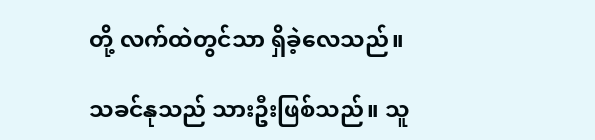တို့ လက်ထဲတွင်သာ ရှိခဲ့လေသည်။

သခင်နုသည် သားဦးဖြစ်သည်။ သူ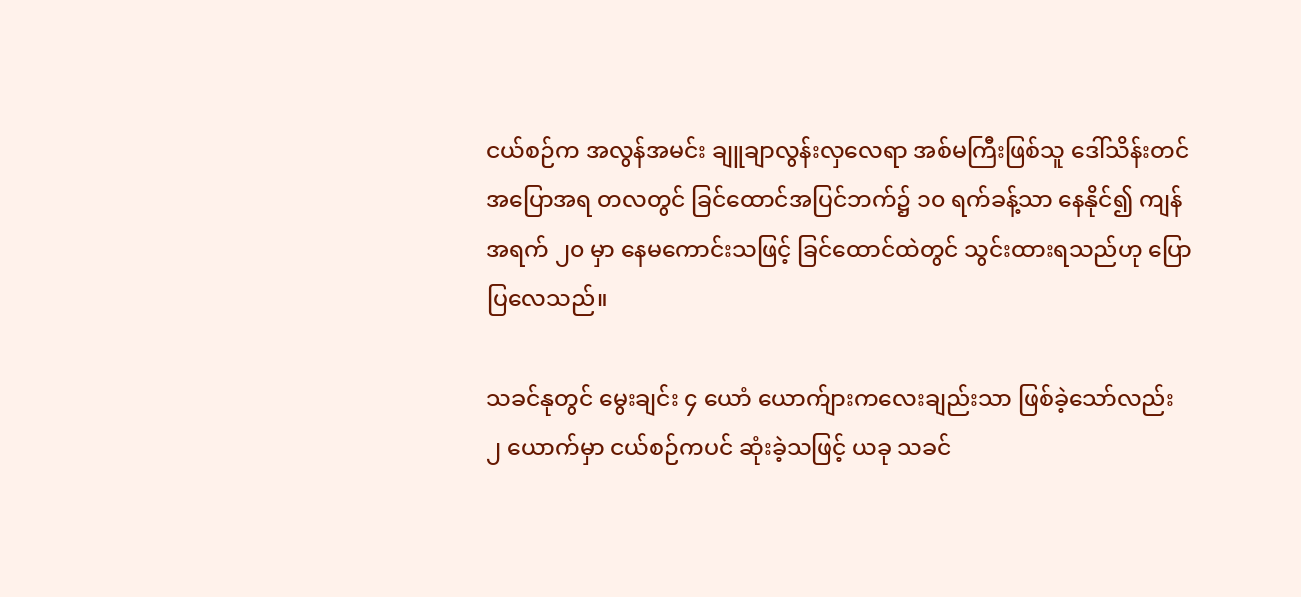ငယ်စဉ်က အလွန်အမင်း ချူချာလွန်းလှလေရာ အစ်မကြီးဖြစ်သူ ဒေါ်သိန်းတင် အပြောအရ တလတွင် ခြင်ထောင်အပြင်ဘက်၌ ၁၀ ရက်ခန့်သာ နေနိုင်၍ ကျန် အရက် ၂၀ မှာ နေမကောင်းသဖြင့် ခြင်ထောင်ထဲတွင် သွင်းထားရသည်ဟု ပြောပြလေသည်။

သခင်နုတွင် မွေးချင်း ၄ ယောံ ယောက်ျားကလေးချည်းသာ ဖြစ်ခဲ့သော်လည်း ၂ ယောက်မှာ ငယ်စဉ်ကပင် ဆုံးခဲ့သဖြင့် ယခု သခင်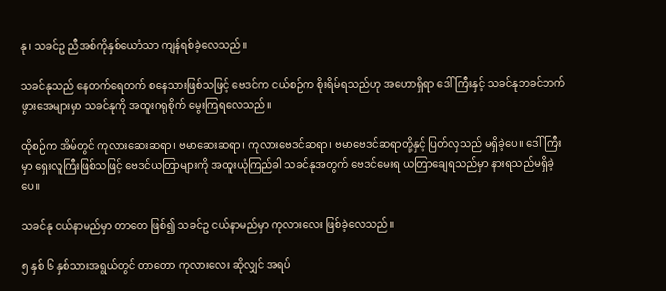နု၊ သခင်ဥ ညီအစ်ကိုနှစ်ယောံသာ ကျန်ရစ်ခဲ့လေသည်။

သခင်နုသည် နေတက်ရေတက် စနေသားဖြစ်သဖြင့် ဗေဒင်က ငယ်စဉ်က စိုးရိမ်ရသည်ဟု အဟောရှိရာ ဒေါ်ကြီးနှင့် သခင်နုဘခင်ဘက် ဖွားအေများမှာ သခင်နုကို အထူးဂရုစိုက် မွေးကြရလေသည်။

ထိုစဉ်က အိမ်တွင် ကုလားဆေးဆရာ၊ ဗမာဆေးဆရာ၊ ကုလားဗေဒင်ဆရာ၊ ဗမာဗေဒင်ဆရာတို့နှင့် ပြတ်လှသည် မရှိခဲ့ပေ။ ဒေါ်ကြီးမှာ ရှေးလူကြီးဖြစ်သဖြင့် ဗေဒင်ယတြာများကို အထူးယုံကြည်ခါ သခင်နုအတွက် ဗေဒင်မေးရ ယတြာချေရသည်မှာ နားရသည်မရှိခဲ့ပေ။

သခင်နု ငယ်နာမည်မှာ တာတေ ဖြစ်၍ သခင်ဥ ငယ်နာမည်မှာ ကုလားလေး ဖြစ်ခဲ့လေသည်။

၅ နှစ် ၆ နှစ်သားအရွယ်တွင် တာတော ကုလားလေး ဆိုလျှင် အရပ်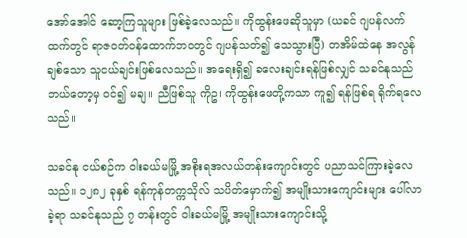အော်အေါင် ဆော့ကြသူများ ဖြစ်ခဲ့လေသည်။ ကိုထွန်းဖေဆိုသူမှာ (ယခင် ဂျပန်လက်ထက်တွင် ရာဇဝတ်ဝန်ထောက်ဘဝတွင် ဂျပန်သတ်၍ သေသွားပြီ) တအိမ်ထဲနေ အလွန်ချစ်သော သူငယ်ချင်းဖြစ်လေသည်။ အရေးရှိ၍ ခလေးချင်းရန်ဖြစ်လျှင် သခင်နုသည် ဘယ်တော့မှ ဝင်၍ မချ။ ညီဖြစ်သူ ကိုဥ၊ ကိုထွန်းဖေတို့ကသာ ကူ၍ ရန်ဖြစ်ရ ရိုက်ရလေသည်။

သခင်နု ငယ်စဉ်က ဝါးခယ်မမြို့ အစိုးရအလယ်တန်းကျောင်းတွင် ပညာသင်ကြားခဲ့လေသည်။ ၁၂၈၂ ခုနှစ် ရန်ကုန်တက္ကသိုလ် သပိတ်မှောက်၍ အမျိုးသားကျောင်းများ ပေါ်လာခဲ့ရာ သခင်နုသည် ၇ တန်းတွင် ဝါးခယ်မမြို့ အမျိုးသားကျောင်းသို့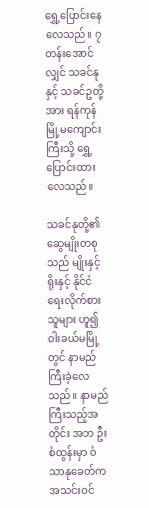ရွှေ့ပြောင်းနေလေသည်။ ၇ တန်းအောင်လျှင် သခင်နုနှင့် သခင်ဥတို့အား ရန်ကုန် မြို့မကျောင်းကြီးသို့ ရွှေ့ပြောင်းထားလေသည်။

သခင်နုတို့၏ ဆွေမျိုးတစုသည် မျိုးနှင့်ရိုးနှင့် နိုင်ငံရေးလိုက်စားသူများ ဟူ၍ ဝါးခယ်မမြို့တွင် နာမည်ကြီးခဲ့လေသည်။ နာမည်ကြီးသည့်အတိုင်း အဘ ဦးစံထွန်းမှာ ဝံသာနုခေတ်က အသင်းဝင်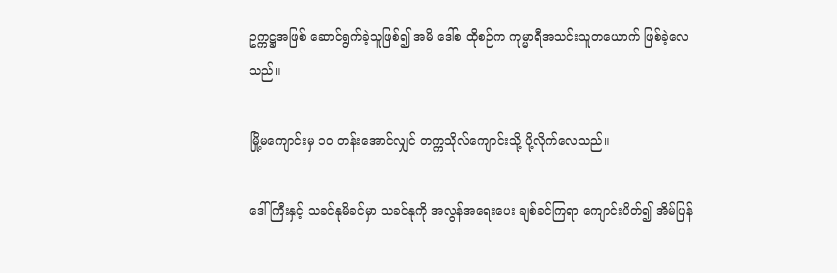ဥက္ကဋ္ဌအဖြစ် ဆောင်ရွက်ခဲ့သူဖြစ်၍ အမိ ဒေါ်စ ထိုစဉ်က ကုမ္မာရီအသင်းသူတယောက် ဖြစ်ခဲ့လေသည်။

မြို့မကျောင်းမှ ၁၀ တန်းအောင်လျှင် တက္ကသိုလ်ကျောင်းသို့ ပို့လိုက်လေသည်။

ဒေါ်ကြီးနှင့် သခင်နုမိခင်မှာ သခင်နုကို အလွန်အရေးပေး ချစ်ခင်ကြရာ ကျောင်းပိတ်၍ အိမ်ပြန်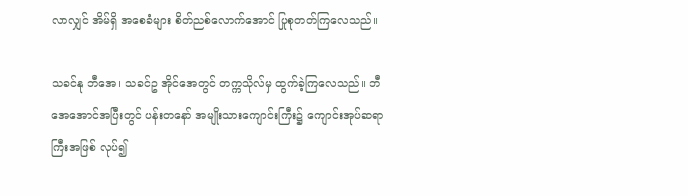လာလျှင် အိမ်ရှိ အစေခံများ စိတ်ညစ်လောက်အောင် ပြုစုတတ်ကြလေသည်။

သခင်နု ဘီအေ၊ သခင်ဥ အိုင်အေတွင် တက္ကသိုလ်မှ ထွက်ခဲ့ကြလေသည်။ ဘီအေအောင်အပြီးတွင် ပန်းတနော် အမျိုးသားကျောင်းကြီး၌ ကျောင်းအုပ်ဆရာကြီးအဖြစ် လုပ်၍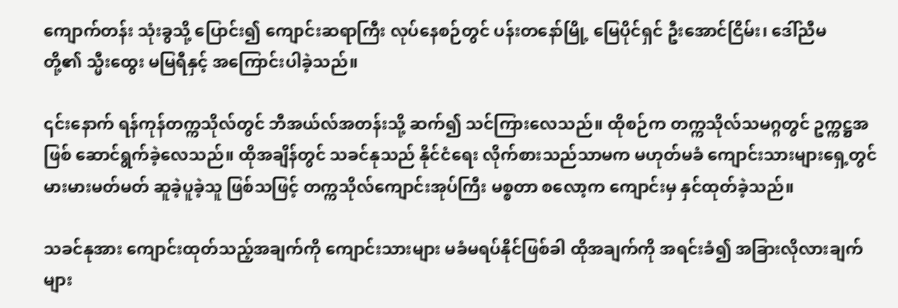ကျောက်တန်း သုံးခွသို့ ပြောင်း၍ ကျောင်းဆရာကြီး လုပ်နေစဉ်တွင် ပန်းတနော်မြို့ မြေပိုင်ရှင် ဦးအောင်ငြိမ်း၊ ဒေါ်ညီမတို့၏ သ္မီးထွေး မမြရီနှင့် အကြောင်းပါခဲ့သည်။

၎င်းနောက် ရန်ကုန်တက္ကသိုလ်တွင် ဘီအယ်လ်အတန်းသို့ ဆက်၍ သင်ကြားလေသည်။ ထိုစဉ်က တက္ကသိုလ်သမဂ္ဂတွင် ဥက္ကဋ္ဌအဖြစ် ဆောင်ရွက်ခဲ့လေသည်။ ထိုအချိန်တွင် သခင်နုသည် နိုင်ငံရေး လိုက်စားသည်သာမက မဟုတ်မခံ ကျောင်းသားများရှေ့တွင် မားမားမတ်မတ် ဆူခဲ့ပူခဲ့သူ ဖြစ်သဖြင့် တက္ကသိုလ်ကျောင်းအုပ်ကြီး မစ္စတာ စလော့က ကျောင်းမှ နှင်ထုတ်ခဲ့သည်။

သခင်နုအား ကျောင်းထုတ်သည့်အချက်ကို ကျောင်းသားများ မခံမရပ်နိုင်ဖြစ်ခါ ထိုအချက်ကို အရင်းခံ၍ အခြားလိုလားချက်များ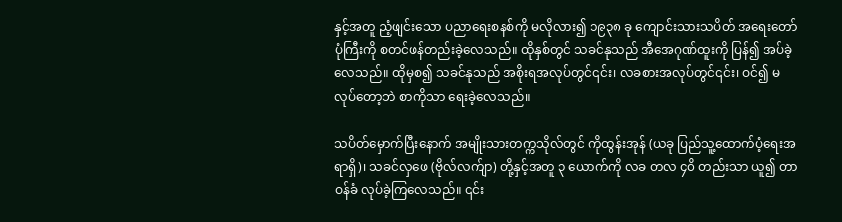နှင့်အတူ ညံ့ဖျင်းသော ပညာရေးစနစ်ကို မလိုလား၍ ၁၉၃၈ ခု ကျောင်းသားသပိတ် အရေးတော်ပုံကြီးကို စတင်ဖန်တည်းခဲ့လေသည်။ ထိုနှစ်တွင် သခင်နုသည် အီအေဂုဏ်ထူးကို ပြန်၍ အပ်ခဲ့လေသည်။ ထိုမှစ၍ သခင်နုသည် အစိုးရအလုပ်တွင်၎င်း၊ လခစားအလုပ်တွင်၎င်း၊ ဝင်၍ မလုပ်တော့ဘဲ စာကိုသာ ရေးခဲ့လေသည်။

သပိတ်မှောက်ပြီးနောက် အမျိုးသားတက္ကသိုလ်တွင် ကိုထွန်းအုန် (ယခု ပြည်သူ့ထောက်ပံ့ရေးအရာရှိ)၊ သခင်လှဖေ (ဗိုလ်လက်ျာ) တို့နှင့်အတူ ၃ ယောက်ကို လခ တလ ၄၀ိ တည်းသာ ယူ၍ တာဝန်ခံ လုပ်ခဲ့ကြလေသည်။ ၎င်း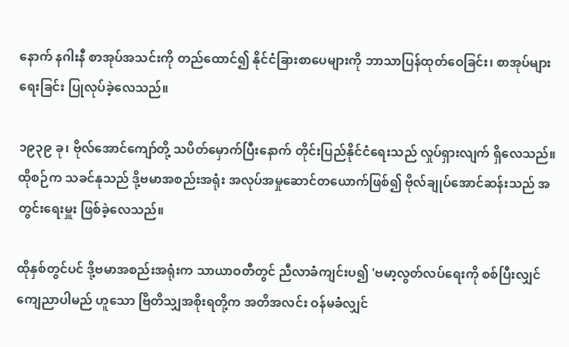နောက် နဂါးနီ စာအုပ်အသင်းကို တည်ထောင်၍ နိုင်ငံခြားစာပေများကို ဘာသာပြန်ထုတ်ဝေခြင်း၊ စာအုပ်များ ရေးခြင်း ပြုလုပ်ခဲ့လေသည်။

၁၉၃၉ ခု၊ ဗိုလ်အောင်ကျော်တို့ သပိတ်မှောက်ပြီးနောက် တိုင်းပြည်နိုင်ငံရေးသည် လှုပ်ရှားလျက် ရှိလေသည်။ ထိုစဉ်က သခင်နုသည် ဒို့ဗမာအစည်းအရုံး အလုပ်အမှုဆောင်တယောက်ဖြစ်၍ ဗိုလ်ချုပ်အောင်ဆန်းသည် အတွင်းရေးမှူး ဖြစ်ခဲ့လေသည်။

ထိုနှစ်တွင်ပင် ဒို့ဗမာအစည်းအရုံးက သာယာဝတီတွင် ညီလာခံကျင်းပ၍ 'ဗမာ့လွတ်လပ်ရေးကို စစ်ပြီးလျှင် ကျေညာပါမည် ဟူသော ဗြိတိသျှအစိုးရတို့က အတိအလင်း ဝန်မခံလျှင်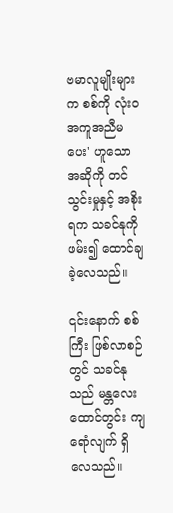ဗမာလူမျိုးများက စစ်ကို လုံးဝ အကူအညီမပေး' ဟူသော အဆိုကို တင်သွင်းမှုနှင့် အစိုးရက သခင်နုကို ဖမ်း၍ ထောင်ချခဲ့လေသည်။

၎င်းနောက် စစ်ကြီး ဖြစ်လာစဉ်တွင် သခင်နုသည် မန္တလေးထောင်တွင်း ကျရောံလျက် ရှိလေသည်။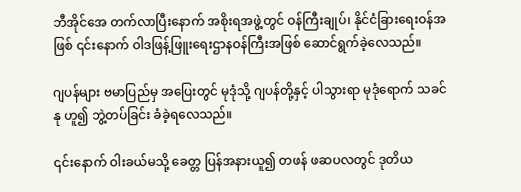ဘီအိုင်အေ တက်လာပြီးနောက် အစိုးရအဖွဲ့တွင် ဝန်ကြီးချုပ်၊ နိုင်ငံခြားရေးဝန်အဖြစ် ၎င်းနောက် ဝါဒဖြန့်ဖြူးရေးဌာနဝန်ကြီးအဖြစ် ဆောင်ရွက်ခဲ့လေသည်။

ဂျပန်များ ဗမာပြည်မှ အပြေးတွင် မုဒုံသို့ ဂျပန်တို့နှင့် ပါသွားရာ မုဒုံရောက် သခင်နု ဟူ၍ ဘွဲ့တပ်ခြင်း ခံခဲ့ရလေသည်။

၎င်းနောက် ဝါးခယ်မသို့ ခေတ္တ ပြန်အနားယူ၍ တဖန် ဖဆပလတွင် ဒုတိယ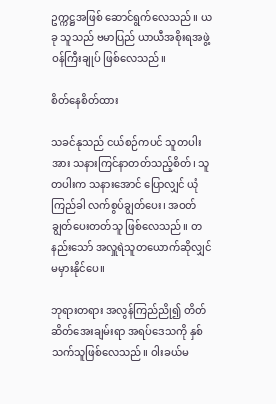ဥက္ကဋ္ဌအဖြစ် ဆောင်ရွက်လေသည်။ ယခု သူသည် ဗမာပြည် ယာယီအစိုးရအဖွဲ့ ဝန်ကြီးချုပ် ဖြစ်လေသည်။

စိတ်နေစိတ်ထား

သခင်နုသည် ငယ်စဉ်ကပင် သူတပါးအား သနားကြင်နာတတ်သည့်စိတ်၊ သူတပါးက သနားအောင် ပြောလျှင် ယုံကြည်ခါ လက်စွပ်ချွတ်ပေး၊ အဝတ်ချွတ်ပေးတတ်သူ ဖြစ်လေသည်။ တနည်းသော် အလှူရဲသူတယောက်ဆိုလျှင် မမှားနိုင်ပေ။

ဘုရားတရား အလွန်ကြည်ညို၍ တိတ်ဆိတ်အေးချမ်းရာ အရပ်ဒေသကို နှစ်သက်သူဖြစ်လေသည်။ ဝါးခယ်မ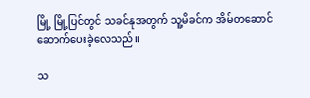မြို့ မြို့ပြင်တွင် သခင်နုအတွက် သူ့မိခင်က အိမ်တဆောင် ဆောက်ပေးခဲ့လေသည်။

သ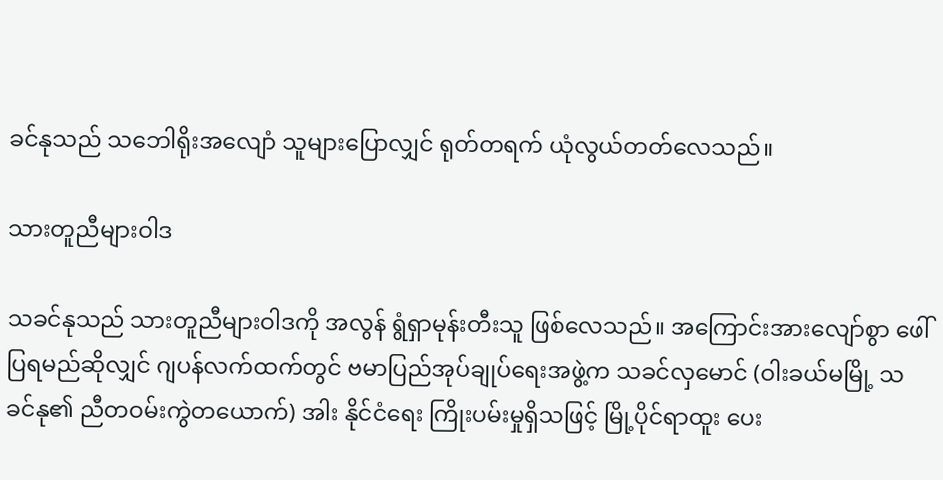ခင်နုသည် သဘေါရိုးအလျောံ သူများပြောလျှင် ရုတ်တရက် ယုံလွယ်တတ်လေသည်။

သားတူညီများဝါဒ

သခင်နုသည် သားတူညီများဝါဒကို အလွန် ရွံရှာမုန်းတီးသူ ဖြစ်လေသည်။ အကြောင်းအားလျော်စွာ ဖေါ်ပြရမည်ဆိုလျှင် ဂျပန်လက်ထက်တွင် ဗမာပြည်အုပ်ချုပ်ရေးအဖွဲ့က သခင်လှမောင် (ဝါးခယ်မမြို့ သခင်နု၏ ညီတဝမ်းကွဲတယောက်) အါး နိုင်ငံရေး ကြိုးပမ်းမှုရှိသဖြင့် မြို့ပိုင်ရာထူး ပေး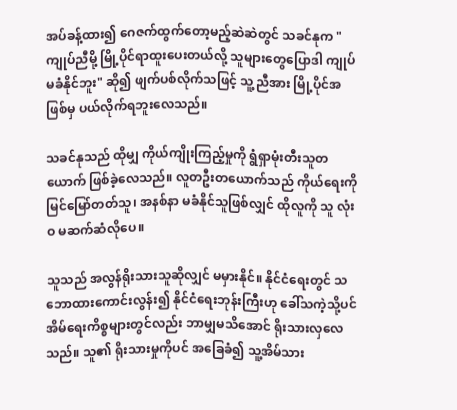အပ်ခန့်ထား၍ ဂေဇက်ထွက်တော့မည့်ဆဲဆဲတွင် သခင်နုက "ကျုပ်ညီမို့ မြို့ပိုင်ရာထူးပေးတယ်လို့ သူများတွေပြောဒါ ကျုပ် မခံနိုင်ဘူး" ဆို၍ ဖျက်ပစ်လိုက်သဖြင့် သူ့ညီအား မြို့ပိုင်အဖြစ်မှ ပယ်လိုက်ရဘူးလေသည်။

သခင်နုသည် ထိုမျှ ကိုယ်ကျိုးကြည့်မှုကို ရွံရှာမုံးတီးသူတယောက် ဖြစ်ခဲ့လေသည်။ လူတဦးတယောက်သည် ကိုယ်ရေးကို မြင်မြော်တတ်သူ၊ အနစ်နာ မခံနိုင်သူဖြစ်လျှင် ထိုလူကို သူ လုံးဝ မဆက်ဆံလိုပေ။

သူသည် အလွန်ရိုးသားသူဆိုလျှင် မမှားနိုင်။ နိုင်ငံရေးတွင် သဘောထားကောင်းလွန်း၍ နိုင်ငံရေးဘုန်းကြီးဟု ခေါ်သကဲ့သို့ပင် အိမ်ရေးကိစ္စများတွင်လည်း ဘာမျှမသိအောင် ရိုးသားလှလေသည်။ သူ၏ ရိုးသားမှုကိုပင် အခြေခံ၍ သူ့အိမ်သား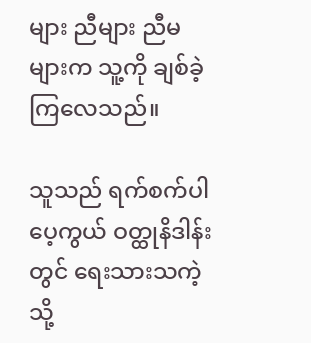များ ညီများ ညီမများက သူ့ကို ချစ်ခဲ့ကြလေသည်။

သူသည် ရက်စက်ပါပေ့ကွယ် ဝတ္ထုနိဒါန်းတွင် ရေးသားသကဲ့သို့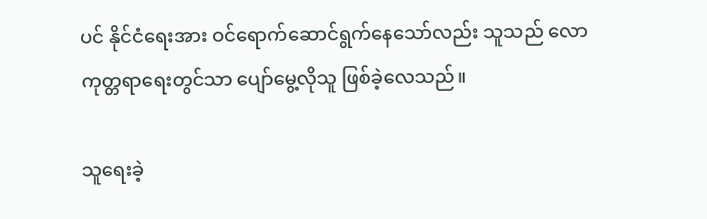ပင် နိုင်ငံရေးအား ဝင်ရောက်ဆောင်ရွက်နေသော်လည်း သူသည် လောကုတ္တရာရေးတွင်သာ ပျော်မွေ့လိုသူ ဖြစ်ခဲ့လေသည်။

သူရေးခဲ့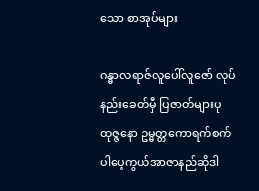သော စာအုပ်များ

ဂန္ဓာလရာဇ်လူပေါ်လူဇော် လုပ်နည်းခေတ်မှီ ပြဇာတ်များပုထုဇ္ဇနော ဥမ္မတ္တကောရက်စက်ပါပေ့ကွယ်အာဇာနည်ဆိုဒါ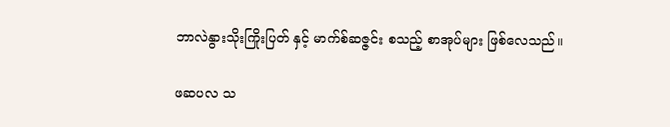ဘာလဲနွားသိုးကြိုးပြတ် နှင့် မာက်စ်ဆဇ္ဇင်း စသည့် စာအုပ်များ ဖြစ်လေသည်။

ဖဆပလ သ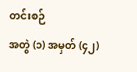တင်းစဉ်
အတွဲ (၁) အမှတ် (၄၂)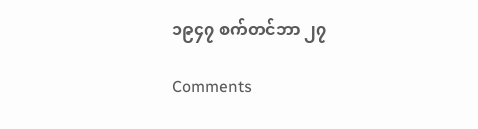၁၉၄၇ စက်တင်ဘာ ၂၇

Comments